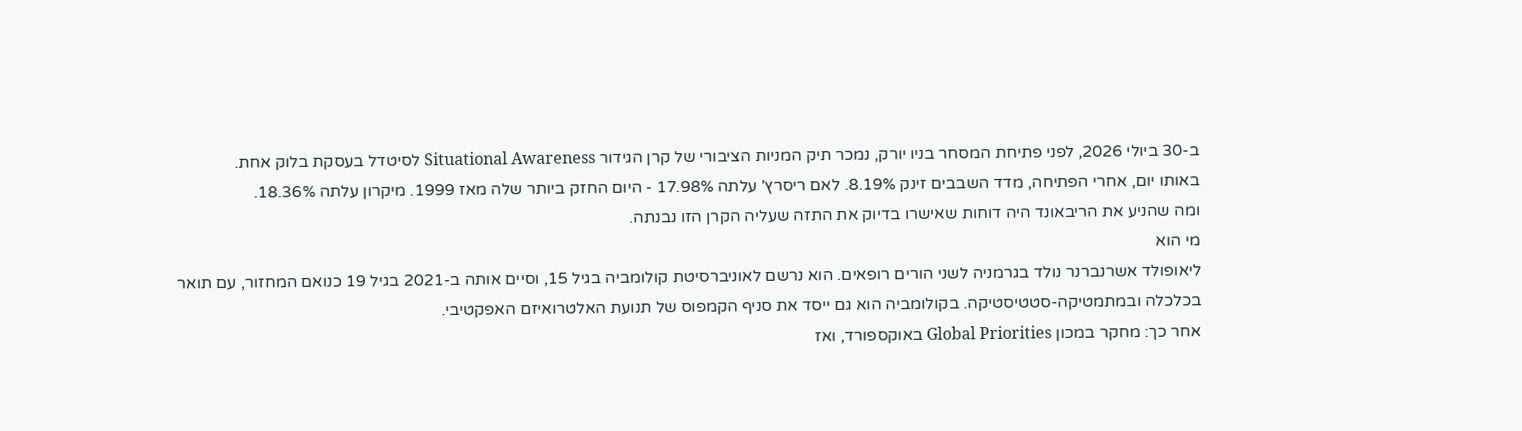ב-30 ביולי 2026, לפני פתיחת המסחר בניו יורק, נמכר תיק המניות הציבורי של קרן הגידור Situational Awareness לסיטדל בעסקת בלוק אחת.
באותו יום, אחרי הפתיחה, מדד השבבים זינק 8.19%. לאם ריסרץ' עלתה 17.98% - היום החזק ביותר שלה מאז 1999. מיקרון עלתה 18.36%.
ומה שהניע את הריבאונד היה דוחות שאישרו בדיוק את התזה שעליה הקרן הזו נבנתה.
מי הוא
ליאופולד אשרנברנר נולד בגרמניה לשני הורים רופאים. הוא נרשם לאוניברסיטת קולומביה בגיל 15, וסיים אותה ב-2021 בגיל 19 כנואם המחזור, עם תואר בכלכלה ובמתמטיקה-סטטיסטיקה. בקולומביה הוא גם ייסד את סניף הקמפוס של תנועת האלטרואיזם האפקטיבי.
אחר כך: מחקר במכון Global Priorities באוקספורד, ואז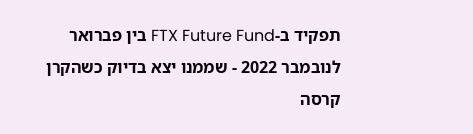תפקיד ב-FTX Future Fund בין פברואר לנובמבר 2022 - שממנו יצא בדיוק כשהקרן קרסה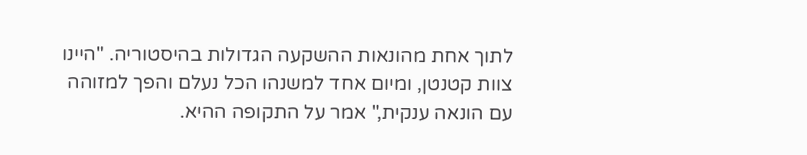לתוך אחת מהונאות ההשקעה הגדולות בהיסטוריה. "היינו צוות קטנטן, ומיום אחד למשנהו הכל נעלם והפך למזוהה עם הונאה ענקית," אמר על התקופה ההיא.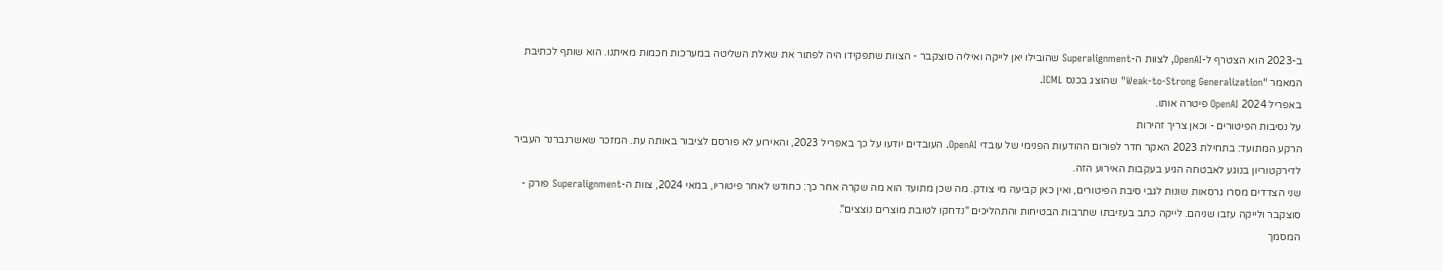ב-2023 הוא הצטרף ל-OpenAI, לצוות ה-Superalignment שהובילו יאן לייקה ואיליה סוצקבר - הצוות שתפקידו היה לפתור את שאלת השליטה במערכות חכמות מאיתנו. הוא שותף לכתיבת המאמר "Weak-to-Strong Generalization" שהוצג בכנס ICML.
באפריל 2024 OpenAI פיטרה אותו.
על נסיבות הפיטורים - וכאן צריך זהירות
הרקע המתועד: בתחילת 2023 האקר חדר לפורום ההודעות הפנימי של עובדי OpenAI. העובדים יודעו על כך באפריל 2023, והאירוע לא פורסם לציבור באותה עת. המזכר שאשרנברנר העביר לדירקטוריון בנוגע לאבטחה הגיע בעקבות האירוע הזה.
שני הצדדים מסרו גרסאות שונות לגבי סיבת הפיטורים, ואין כאן קביעה מי צודק. מה שכן מתועד הוא מה שקרה אחר כך: כחודש לאחר פיטוריו, במאי 2024, צוות ה-Superalignment פורק - סוצקבר ולייקה עזבו שניהם. לייקה כתב בעזיבתו שתרבות הבטיחות והתהליכים "נדחקו לטובת מוצרים נוצצים".
המסמך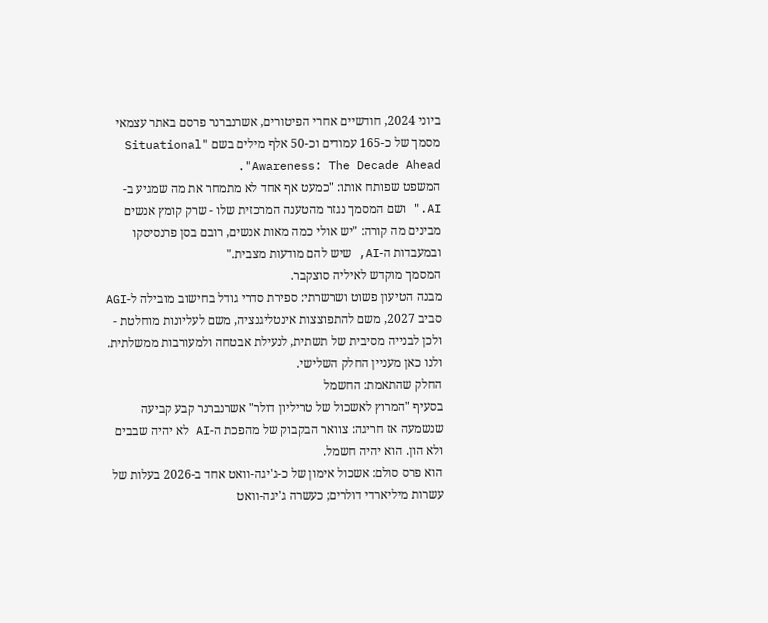ביוני 2024, חודשיים אחרי הפיטורים, אשרנברנר פרסם באתר עצמאי מסמך של כ-165 עמודים וכ-50 אלף מילים בשם "Situational Awareness: The Decade Ahead".
המשפט שפותח אותו: "כמעט אף אחד לא מתמחר את מה שמגיע ב-AI." ושם המסמך נגזר מהטענה המרכזית שלו - שרק קומץ אנשים מבינים מה קורה: "יש אולי כמה מאות אנשים, רובם בסן פרנסיסקו ובמעבדות ה-AI, שיש להם מודעות מצבית."
המסמך מוקדש לאיליה סוצקבר.
מבנה הטיעון פשוט ושרשרתי: ספירת סדרי גודל בחישוב מובילה ל-AGI סביב 2027, משם להתפוצצות אינטליגנציה, משם לעליונות מוחלטת - ולכן לבנייה מסיבית של תשתית, לנעילת אבטחה ולמעורבות ממשלתית.
ולנו כאן מעניין החלק השלישי.
החלק שהתאמת: החשמל
בסעיף "המרוץ לאשכול של טריליון דולר" אשרנברנר קבע קביעה שנשמעה אז חריגה: צוואר הבקבוק של מהפכת ה-AI לא יהיה שבבים ולא הון. הוא יהיה חשמל.
הוא פרס סולם: אשכול אימון של כ-ג'יגה-וואט אחד ב-2026 בעלות של עשרות מיליארדי דולרים; כעשרה ג'יגה-וואט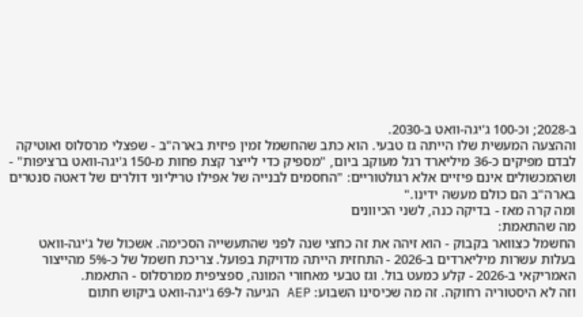ב-2028; וכ-100 ג'יגה-וואט ב-2030.
וההצעה המעשית שלו הייתה גז טבעי. הוא כתב שהחשמל זמין פיזית בארה"ב - שפצלי מרסלוס ואוטיקה לבדם מפיקים כ-36 מיליארד רגל מעוקב ביום, "מספיק כדי לייצר קצת פחות מ-150 ג'יגה-וואט ברציפות" - ושהמכשולים אינם פיזיים אלא רגולטוריים: "החסמים לבנייה של אפילו טריליוני דולרים של דאטה סנטרים בארה"ב הם כולם מעשה ידינו."
ומה קרה מאז - בדיקה כנה, לשני הכיוונים
מה שהתאמת:
החשמל כצוואר בקבוק - הוא זיהה את זה כחצי שנה לפני שהתעשייה הסכימה. אשכול של ג'יגה-וואט בעלות עשרות מיליארדים ב-2026 - התחזית הייתה מדויקת בפועל. צריכת חשמל של כ-5% מהייצור האמריקאי ב-2026 - קלע כמעט בול. וגז טבעי מאחורי המונה, ספציפית ממרסלוס - התאמת.
וזה לא היסטוריה רחוקה. זה מה שכיסינו השבוע: AEP הגיעה ל-69 ג'יגה-וואט ביקוש חתום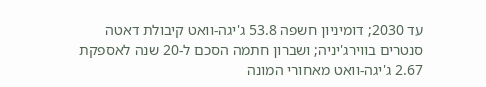עד 2030; דומיניון חשפה 53.8 ג'יגה-וואט קיבולת דאטה סנטרים בווירג'יניה; ושברון חתמה הסכם ל-20 שנה לאספקת 2.67 ג'יגה-וואט מאחורי המונה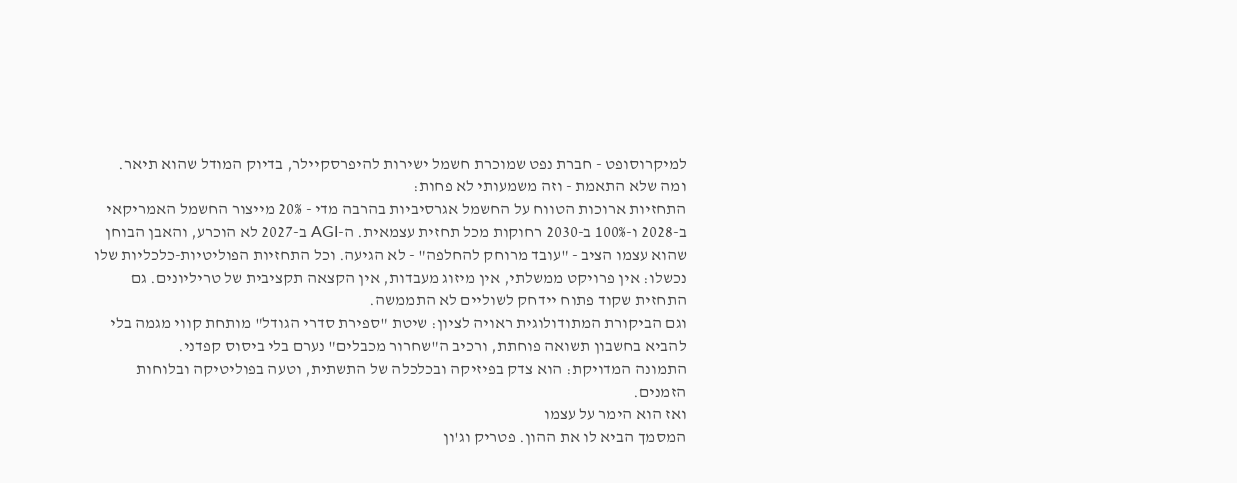למיקרוסופט - חברת נפט שמוכרת חשמל ישירות להיפרסקיילר, בדיוק המודל שהוא תיאר.
ומה שלא התאמת - וזה משמעותי לא פחות:
התחזיות ארוכות הטווח על החשמל אגרסיביות בהרבה מדי - 20% מייצור החשמל האמריקאי ב-2028 ו-100% ב-2030 רחוקות מכל תחזית עצמאית. ה-AGI ב-2027 לא הוכרע, והאבן הבוחן שהוא עצמו הציב - "עובד מרוחק להחלפה" - לא הגיעה. וכל התחזיות הפוליטיות-כלכליות שלו נכשלו: אין פרויקט ממשלתי, אין מיזוג מעבדות, אין הקצאה תקציבית של טריליונים. גם התחזית שקוד פתוח יידחק לשוליים לא התממשה.
וגם הביקורת המתודולוגית ראויה לציון: שיטת "ספירת סדרי הגודל" מותחת קווי מגמה בלי להביא בחשבון תשואה פוחתת, ורכיב ה"שחרור מכבלים" נערם בלי ביסוס קפדני.
התמונה המדויקת: הוא צדק בפיזיקה ובכלכלה של התשתית, וטעה בפוליטיקה ובלוחות הזמנים.
ואז הוא הימר על עצמו
המסמך הביא לו את ההון. פטריק וג'ון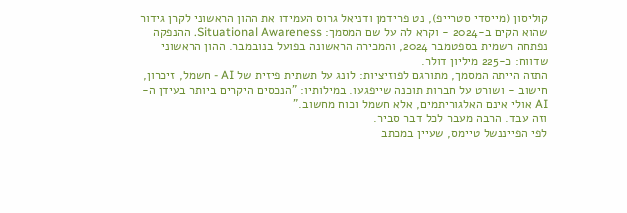קוליסון (מייסדי סטרייפ), נט פרידמן ודניאל גרוס העמידו את ההון הראשוני לקרן גידור שהוא הקים ב-2024 - וקרא לה על שם המסמך: Situational Awareness. ההנפקה נפתחה רשמית בספטמבר 2024, והמכירה הראשונה בפועל בנובמבר. ההון הראשוני שדווח: כ-225 מיליון דולר.
התזה הייתה המסמך, מתורגם לפוזיציות: לונג על תשתית פיזית של AI - חשמל, זיכרון, חישוב - ושורט על חברות תוכנה שייפגעו. במילותיו: "הנכסים היקרים ביותר בעידן ה-AI אולי אינם האלגוריתמים, אלא חשמל וכוח מחשוב."
וזה עבד. הרבה מעבר לכל דבר סביר.
לפי הפייננשל טיימס, שעיין במכתב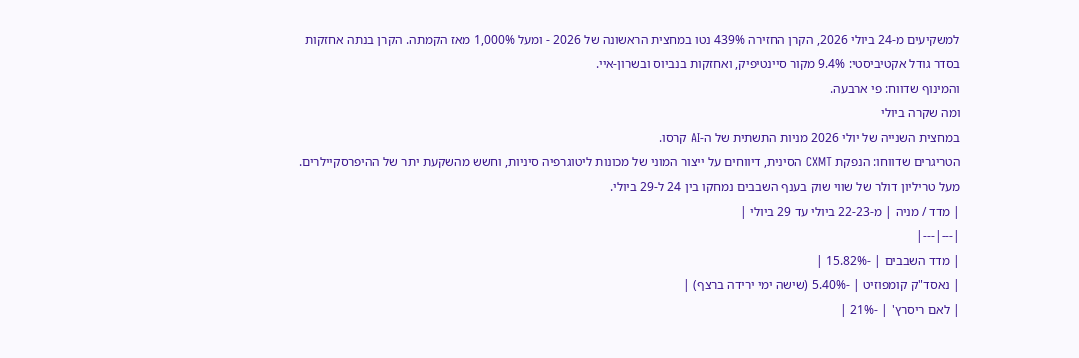למשקיעים מ-24 ביולי 2026, הקרן החזירה 439% נטו במחצית הראשונה של 2026 - ומעל 1,000% מאז הקמתה. הקרן בנתה אחזקות בסדר גודל אקטיביסטי: 9.4% מקור סיינטיפיק, ואחזקות בנביוס ובשרון-איי.
והמינוף שדווח: פי ארבעה.
ומה שקרה ביולי
במחצית השנייה של יולי 2026 מניות התשתית של ה-AI קרסו.
הטריגרים שדווחו: הנפקת CXMT הסינית, דיווחים על ייצור המוני של מכונות ליטוגרפיה סיניות, וחשש מהשקעת יתר של ההיפרסקיילרים. מעל טריליון דולר של שווי שוק בענף השבבים נמחקו בין 24 ל-29 ביולי.
| מדד / מניה | מ-22-23 ביולי עד 29 ביולי |
|---|---|
| מדד השבבים | -15.82% |
| נאסד"ק קומפוזיט | -5.40% (שישה ימי ירידה ברצף) |
| לאם ריסרץ' | -21% |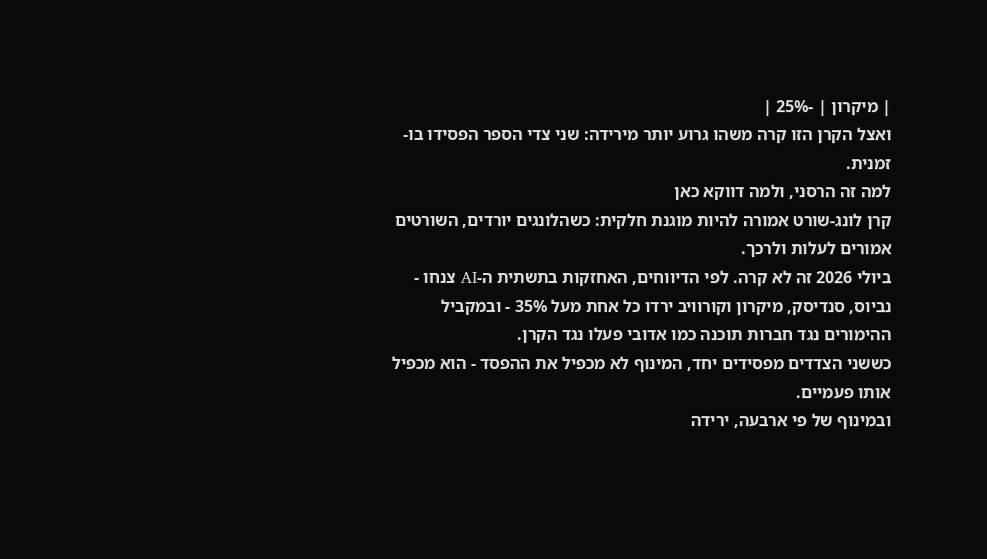| מיקרון | -25% |
ואצל הקרן הזו קרה משהו גרוע יותר מירידה: שני צדי הספר הפסידו בו-זמנית.
למה זה הרסני, ולמה דווקא כאן
קרן לונג-שורט אמורה להיות מוגנת חלקית: כשהלונגים יורדים, השורטים אמורים לעלות ולרכך.
ביולי 2026 זה לא קרה. לפי הדיווחים, האחזקות בתשתית ה-AI צנחו - נביוס, סנדיסק, מיקרון וקורוויב ירדו כל אחת מעל 35% - ובמקביל ההימורים נגד חברות תוכנה כמו אדובי פעלו נגד הקרן.
כששני הצדדים מפסידים יחד, המינוף לא מכפיל את ההפסד - הוא מכפיל אותו פעמיים.
ובמינוף של פי ארבעה, ירידה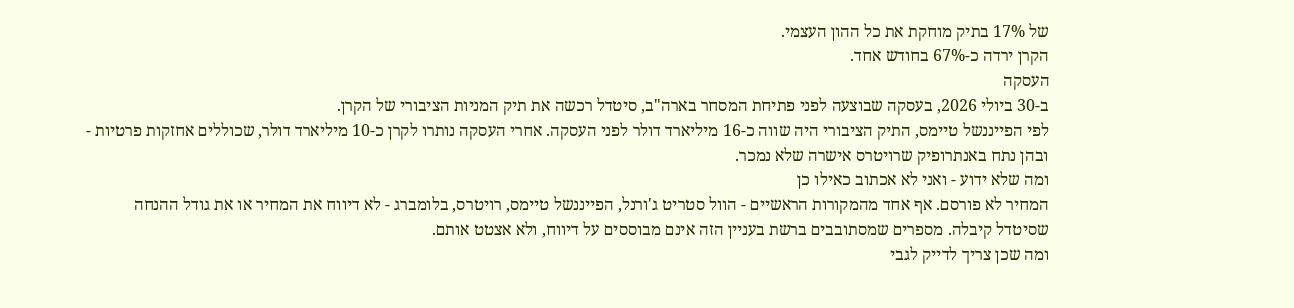של 17% בתיק מוחקת את כל ההון העצמי.
הקרן ירדה כ-67% בחודש אחד.
העסקה
ב-30 ביולי 2026, בעסקה שבוצעה לפני פתיחת המסחר בארה"ב, סיטדל רכשה את תיק המניות הציבורי של הקרן.
לפי הפייננשל טיימס, התיק הציבורי היה שווה כ-16 מיליארד דולר לפני העסקה. אחרי העסקה נותרו לקרן כ-10 מיליארד דולר, שכוללים אחזקות פרטיות - ובהן נתח באנתרופיק שרויטרס אישרה שלא נמכר.
ומה שלא ידוע - ואני לא אכתוב כאילו כן
המחיר לא פורסם. אף אחד מהמקורות הראשיים - הוול סטריט ג'ורנל, הפייננשל טיימס, רויטרס, בלומברג - לא דיווח את המחיר או את גודל ההנחה שסיטדל קיבלה. מספרים שמסתובבים ברשת בעניין הזה אינם מבוססים על דיווח, ולא אצטט אותם.
ומה שכן צריך לדייק לגבי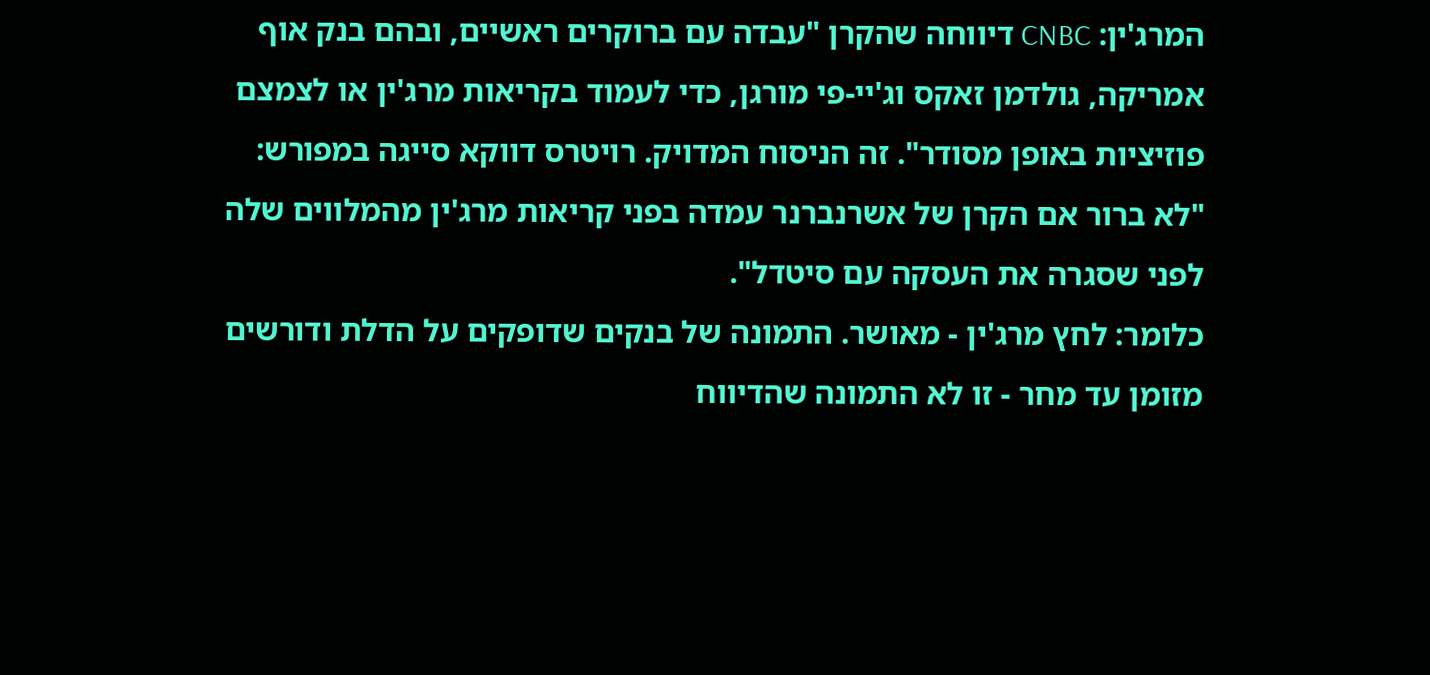המרג'ין: CNBC דיווחה שהקרן "עבדה עם ברוקרים ראשיים, ובהם בנק אוף אמריקה, גולדמן זאקס וג'יי-פי מורגן, כדי לעמוד בקריאות מרג'ין או לצמצם פוזיציות באופן מסודר". זה הניסוח המדויק. רויטרס דווקא סייגה במפורש: "לא ברור אם הקרן של אשרנברנר עמדה בפני קריאות מרג'ין מהמלווים שלה לפני שסגרה את העסקה עם סיטדל".
כלומר: לחץ מרג'ין - מאושר. התמונה של בנקים שדופקים על הדלת ודורשים מזומן עד מחר - זו לא התמונה שהדיווח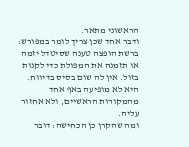הראשוני מתאר.
ודבר אחד שכן צריך לומר במפורש: ברשת הופצה טענה שסיטדל יזמה או תזמנה את המפולת כדי לקנות בזול. אין לה שום בסיס בדיווח. היא לא מופיעה באף אחד מהמקורות הראשיים, ולא אחזור עליה.
ומה שהקרן כן הכחישה: דובר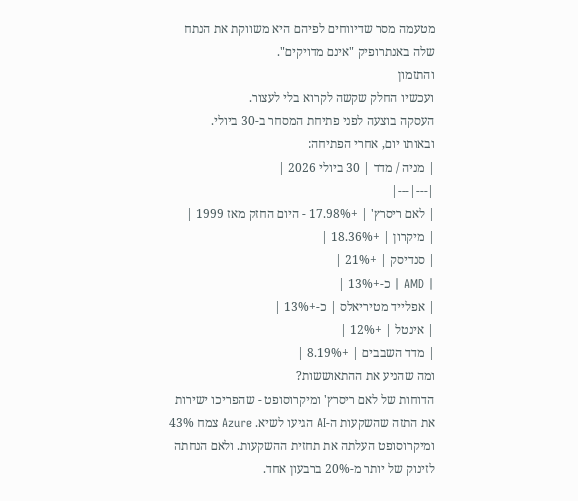מטעמה מסר שדיווחים לפיהם היא משווקת את הנתח שלה באנתרופיק "אינם מדויקים".
והתזמון
ועכשיו החלק שקשה לקרוא בלי לעצור.
העסקה בוצעה לפני פתיחת המסחר ב-30 ביולי.
ובאותו יום, אחרי הפתיחה:
| מניה / מדד | 30 ביולי 2026 |
|---|---|
| לאם ריסרץ' | +17.98% - היום החזק מאז 1999 |
| מיקרון | +18.36% |
| סנדיסק | +21% |
| AMD | כ-+13% |
| אפלייד מטיריאלס | כ-+13% |
| אינטל | +12% |
| מדד השבבים | +8.19% |
ומה שהניע את ההתאוששות?
הדוחות של לאם ריסרץ' ומיקרוסופט - שהפריכו ישירות את התזה שהשקעות ה-AI הגיעו לשיא. Azure צמח 43% ומיקרוסופט העלתה את תחזית ההשקעות. ולאם הנחתה לזינוק של יותר מ-20% ברבעון אחד.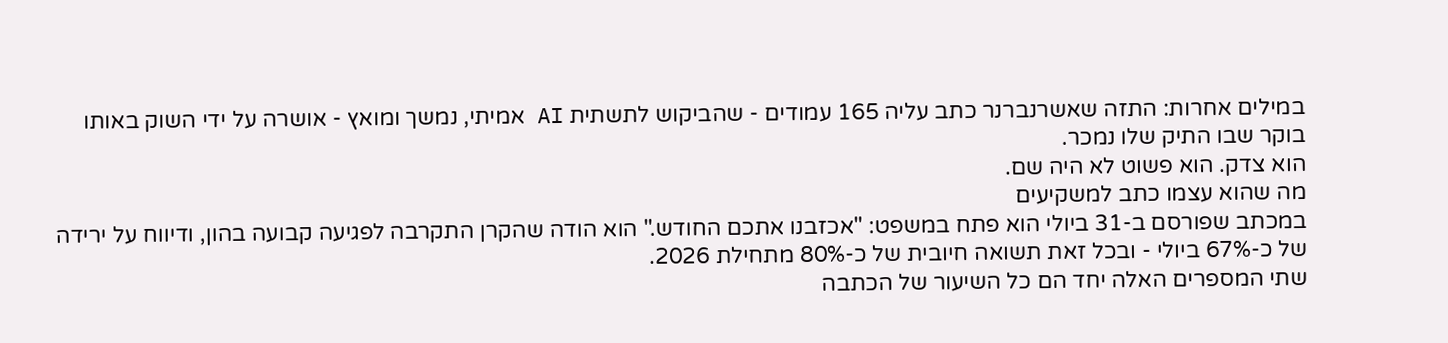במילים אחרות: התזה שאשרנברנר כתב עליה 165 עמודים - שהביקוש לתשתית AI אמיתי, נמשך ומואץ - אושרה על ידי השוק באותו בוקר שבו התיק שלו נמכר.
הוא צדק. הוא פשוט לא היה שם.
מה שהוא עצמו כתב למשקיעים
במכתב שפורסם ב-31 ביולי הוא פתח במשפט: "אכזבנו אתכם החודש." הוא הודה שהקרן התקרבה לפגיעה קבועה בהון, ודיווח על ירידה של כ-67% ביולי - ובכל זאת תשואה חיובית של כ-80% מתחילת 2026.
שתי המספרים האלה יחד הם כל השיעור של הכתבה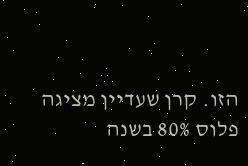הזו. קרן שעדיין מציגה פלוס 80% בשנה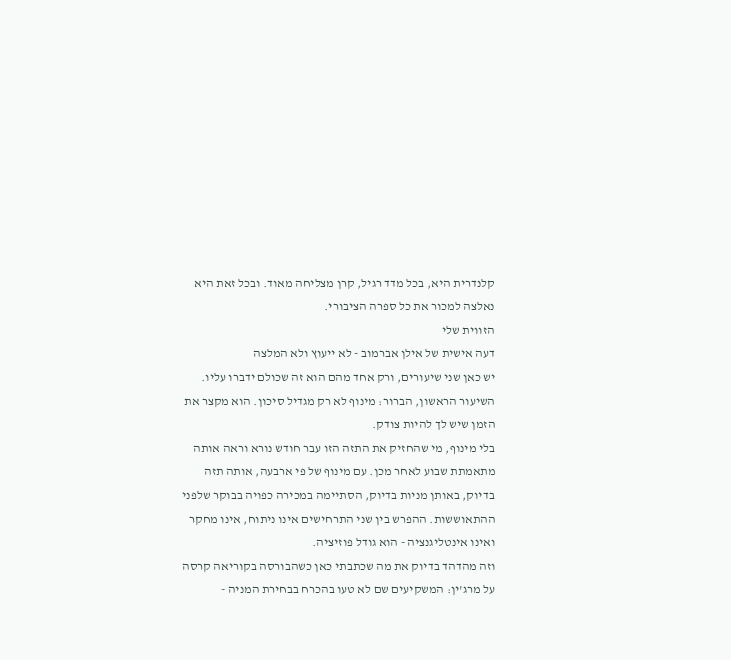קלנדרית היא, בכל מדד רגיל, קרן מצליחה מאוד. ובכל זאת היא נאלצה למכור את כל ספרה הציבורי.
הזווית שלי
דעה אישית של אילן אברמוב - לא ייעוץ ולא המלצה
יש כאן שני שיעורים, ורק אחד מהם הוא זה שכולם ידברו עליו.
השיעור הראשון, הברור: מינוף לא רק מגדיל סיכון. הוא מקצר את הזמן שיש לך להיות צודק.
בלי מינוף, מי שהחזיק את התזה הזו עבר חודש נורא וראה אותה מתאמתת שבוע לאחר מכן. עם מינוף של פי ארבעה, אותה תזה בדיוק, באותן מניות בדיוק, הסתיימה במכירה כפויה בבוקר שלפני ההתאוששות. ההפרש בין שני התרחישים אינו ניתוח, אינו מחקר ואינו אינטליגנציה - הוא גודל פוזיציה.
וזה מהדהד בדיוק את מה שכתבתי כאן כשהבורסה בקוריאה קרסה על מרג'ין: המשקיעים שם לא טעו בהכרח בבחירת המניה -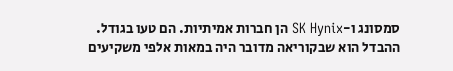סמסונג ו-SK Hynix הן חברות אמיתיות. הם טעו בגודל. ההבדל הוא שבקוריאה מדובר היה במאות אלפי משקיעים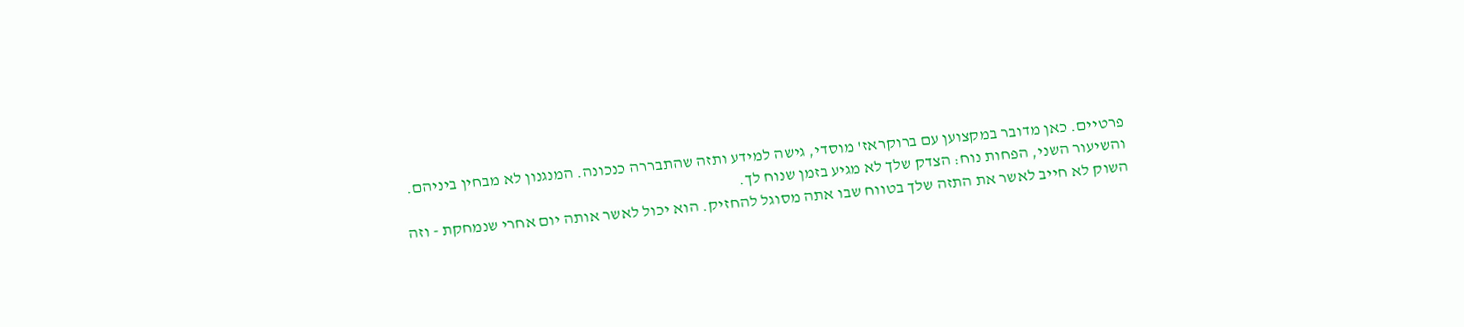פרטיים. כאן מדובר במקצוען עם ברוקראז' מוסדי, גישה למידע ותזה שהתבררה כנכונה. המנגנון לא מבחין ביניהם.
והשיעור השני, הפחות נוח: הצדק שלך לא מגיע בזמן שנוח לך.
השוק לא חייב לאשר את התזה שלך בטווח שבו אתה מסוגל להחזיק. הוא יכול לאשר אותה יום אחרי שנמחקת - וזה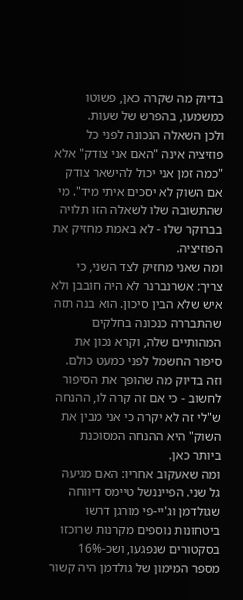בדיוק מה שקרה כאן, פשוטו כמשמעו, בהפרש של שעות.
ולכן השאלה הנכונה לפני כל פוזיציה אינה "האם אני צודק" אלא "כמה זמן אני יכול להישאר צודק אם השוק לא יסכים איתי מיד". מי שהתשובה שלו לשאלה הזו תלויה בברוקר שלו - לא באמת מחזיק את הפוזיציה.
ומה שאני מחזיק לצד השני, כי צריך: אשרנברנר לא היה חובבן ולא איש שלא הבין סיכון. הוא בנה תזה שהתבררה כנכונה בחלקים המהותיים שלה, וקרא נכון את סיפור החשמל לפני כמעט כולם. וזה בדיוק מה שהופך את הסיפור לחשוב - כי אם זה קרה לו, ההנחה ש"לי זה לא יקרה כי אני מבין את השוק" היא ההנחה המסוכנת ביותר כאן.
ומה שאעקוב אחריו: האם מגיעה גל שני. הפייננשל טיימס דיווחה שגולדמן וג'יי-פי מורגן דרשו ביטחונות נוספים מקרנות שרוכזו בסקטורים שנפגעו, ושכ-16% מספר המימון של גולדמן היה קשור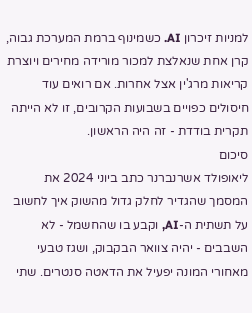למניות זיכרון AI. כשמינוף ברמת המערכת גבוה, קרן אחת שנאלצת למכור מורידה מחירים ויוצרת קריאות מרג'ין אצל אחרות. אם רואים עוד חיסולים כפויים בשבועות הקרובים, זו לא הייתה תקרית בודדת - זה היה הראשון.
סיכום
ליאופולד אשרנברנר כתב ביוני 2024 את המסמך שהגדיר לחלק גדול מהשוק איך לחשוב על תשתית ה-AI, וקבע בו שהחשמל - לא השבבים - יהיה צוואר הבקבוק, ושגז טבעי מאחורי המונה יפעיל את הדאטה סנטרים. שתי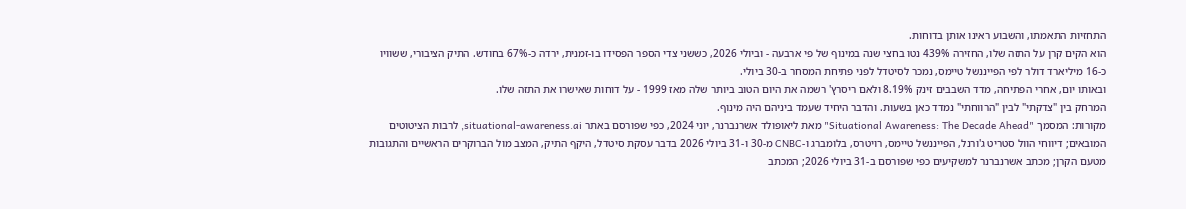התחזיות התאמתו, והשבוע ראינו אותן בדוחות.
הוא הקים קרן על התזה שלו, החזירה 439% נטו בחצי שנה במינוף של פי ארבעה - וביולי 2026, כששני צדי הספר הפסידו בו-זמנית, ירדה כ-67% בחודש. התיק הציבורי, ששוויו כ-16 מיליארד דולר לפי הפייננשל טיימס, נמכר לסיטדל לפני פתיחת המסחר ב-30 ביולי.
ובאותו יום, אחרי הפתיחה, מדד השבבים זינק 8.19% ולאם ריסרץ' רשמה את היום הטוב ביותר שלה מאז 1999 - על דוחות שאישרו את התזה שלו.
המרחק בין "צדקתי" לבין "הרווחתי" נמדד כאן בשעות. והדבר היחיד שעמד ביניהם היה מינוף.
מקורות: המסמך "Situational Awareness: The Decade Ahead" מאת ליאופולד אשרנברנר, יוני 2024, כפי שפורסם באתר situational-awareness.ai, לרבות הציטוטים המובאים; דיווחי הוול סטריט ג'ורנל, הפייננשל טיימס, רויטרס, בלומברג ו-CNBC מ-30 ו-31 ביולי 2026 בדבר עסקת סיטדל, היקף התיק, המצב מול הברוקרים הראשיים והתגובות מטעם הקרן; מכתב אשרנברנר למשקיעים כפי שפורסם ב-31 ביולי 2026; המכתב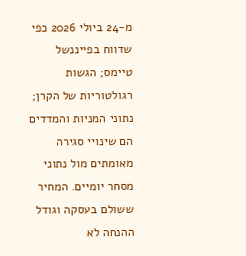מ-24 ביולי 2026 כפי שדווח בפייננשל טיימס; הגשות רגולטוריות של הקרן; נתוני המניות והמדדים הם שינויי סגירה מאומתים מול נתוני מסחר יומיים. המחיר ששולם בעסקה וגודל ההנחה לא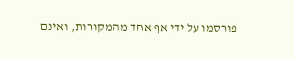פורסמו על ידי אף אחד מהמקורות, ואינם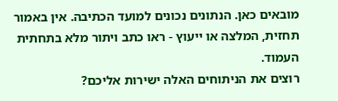מובאים כאן. הנתונים נכונים למועד הכתיבה. אין באמור תחזית, המלצה או ייעוץ - ראו כתב ויתור מלא בתחתית העמוד.
רוצים את הניתוחים האלה ישירות אליכם?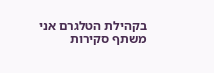בקהילת הטלגרם אני משתף סקירות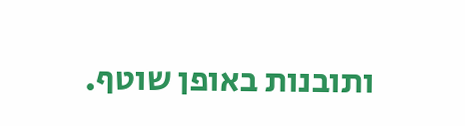ותובנות באופן שוטף.